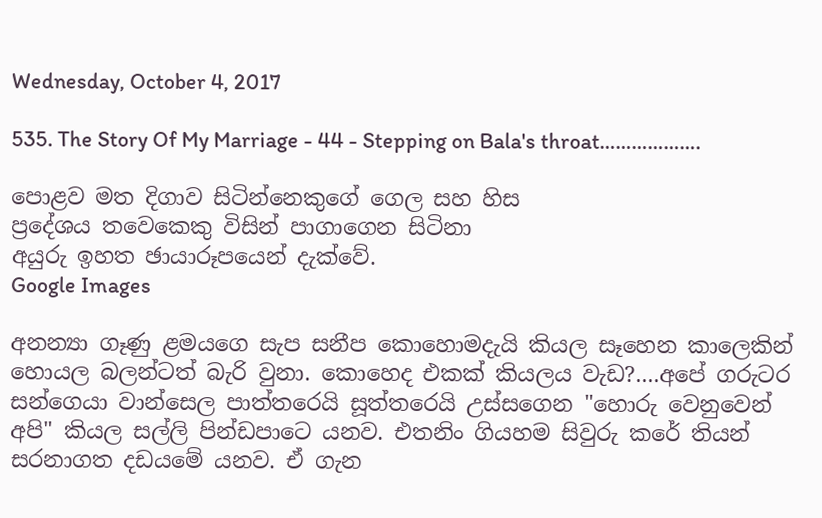Wednesday, October 4, 2017

535. The Story Of My Marriage - 44 - Stepping on Bala's throat……………….

පොළව මත දිගාව සිටින්නෙකුගේ ගෙල සහ හිස
ප්‍රදේශය තවෙකෙකු විසින් පාගාගෙන සිටිනා
අයුරු ඉහත ඡායාරූපයෙන් දැක්වේ.
Google Images

අනන්‍යා ගෑණු ළමයගෙ සැප සනීප කොහොමදැයි කියල සෑහෙන කාලෙකින් හොයල බලන්ටත් බැරි වුනා. කොහෙද එකක් කියලය වැඩ?....අපේ ගරුටර සන්ගෙයා වාන්සෙල පාත්තරෙයි සූත්තරෙයි උස්සගෙන "හොරු වෙනුවෙන් අපි" කියල සල්ලි පින්ඩපාටෙ යනව. එතනිං ගියහම සිවුරු කරේ තියන් සරනාගත දඩයමේ යනව. ඒ ගැන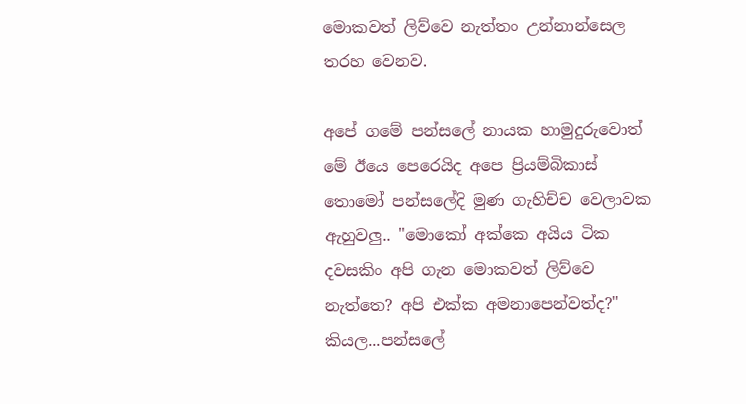මොකවත් ලිව්වෙ නැත්තං උන්නාන්සෙල තරහ වෙනව.

අපේ ගමේ පන්සලේ නායක හාමුදුරුවොත් මේ ඊයෙ පෙරෙයිද අපෙ ප්‍රියම්බිකාස් තොමෝ පන්සලේදි මුණ ගැහිච්ච වෙලාවක ඇහුවලු.. "මොකෝ අක්කෙ අයිය ටික දවසකිං අපි ගැන මොකවත් ලිව්වෙ නැත්තෙ? අපි එක්ක අමනාපෙන්වත්ද?" කියල...පන්සලේ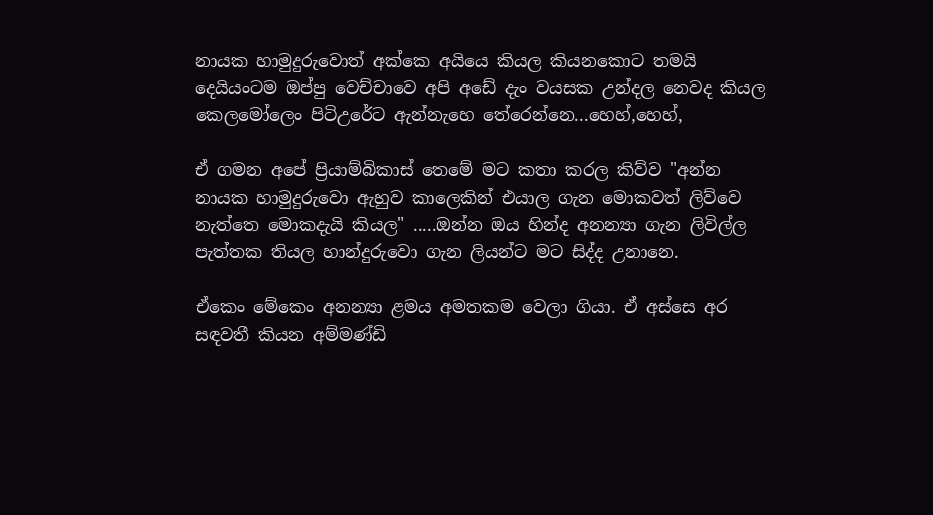නායක හාමුදුරුවොත් අක්කෙ අයියෙ කියල කියනකොට තමයි දෙයියංටම ඔප්පු වෙච්චාවෙ අපි අඩේ දැං වයසක උන්දල නෙවද කියල කෙලමෝලෙං පිටිඋරේට ඇන්නැහෙ තේරෙන්නෙ...හෙහ්,හෙහ්,

ඒ ගමන අපේ ප්‍රියාම්බිකාස් තෙමේ මට කතා කරල කිව්ව "අන්න නායක හාමුදුරුවො ඇහුව කාලෙකින් එයාල ගැන මොකවත් ලිව්වෙ නැත්තෙ මොකදැයි කියල" .....ඔන්න ඔය හින්ද අනන්‍යා ගැන ලිවිල්ල පැත්තක තියල හාන්දුරුවො ගැන ලියන්ට මට සිද්ද උනානෙ.

ඒකෙං මේකෙං අනන්‍යා ළමය අමතකම වෙලා ගියා. ඒ අස්සෙ අර සඳවතී කියන අම්මණ්ඩි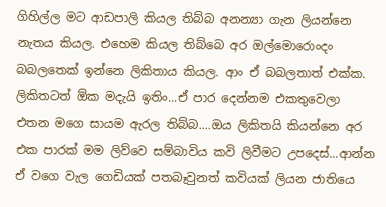ගිහිල්ල මට ආඩපාලි කියල තිබ්බ අනන්‍යා ගැන ලියන්නෙ නැතය කියල. එහෙම කියල තිබ්බෙ අර ඔල්මොරොංදං බබලතෙක් ඉන්නෙ ලිකිතාය කියල. ආං ඒ බබලතාත් එක්ක. ලිකිතටත් ඕක මදැයි ඉතිං...ඒ පාර දෙන්නම එකතුවෙලා එතන මගෙ සායම ඇරල තිබ්බ....ඔය ලිකිතයි කියන්නෙ අර එක පාරක් මම ලිව්වෙ සම්බාවිය කවි ලිවීමට උපදෙස්...ආන්න ඒ වගෙ වැල ගෙඩියක් පතබෑවුනත් කවියක් ලියන ජාතියෙ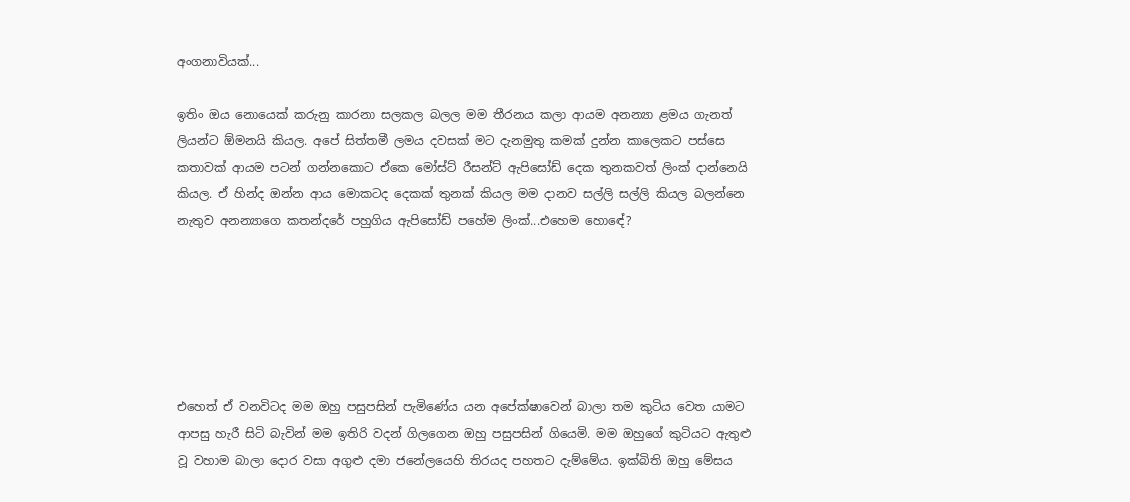අංගනාවියක්...

ඉතිං ඔය නොයෙක් කරුනු කාරනා සලකල බලල මම තීරනය කලා ආයම අනන්‍යා ළමය ගැනත් ලියන්ට ඕමනයි කියල. අපේ සිත්තමී ලමය දවසක් මට දැනමුතු කමක් දුන්න කාලෙකට පස්සෙ කතාවක් ආයම පටන් ගන්නකොට ඒකෙ මෝස්ට් රීසන්ට් ඇපිසෝඩ් දෙක තුනකවත් ලිංක් දාන්නෙයි කියල. ඒ හින්ද ඔන්න ආය මොකටද දෙකක් තුනක් කියල මම දානව සල්ලි සල්ලි කියල බලන්නෙ නැතුව අනන්‍යාගෙ කතන්දරේ පහුගිය ඇපිසෝඩ් පහේම ලිංක්...එහෙම හොඳේ?






එහෙත් ඒ වනවිටද මම ඔහු පසුපසින් පැමිණේය යන අපේක්ෂාවෙන් බාලා තම කුටිය වෙත යාමට ආපසු හැරී සිටි බැවින් මම ඉතිරි වදන් ගිලගෙන ඔහු පසුපසින් ගියෙමි. මම ඔහුගේ කුටියට ඇතුළු වූ වහාම බාලා දොර වසා අගුළු දමා ජනේලයෙහි තිරයද පහතට දැම්මේය. ඉක්බිති ඔහු මේසය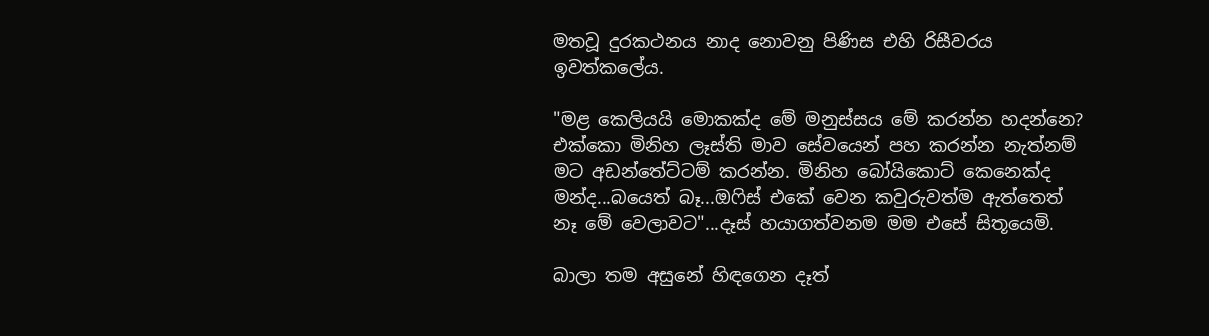මතවූ දුරකථනය නාද නොවනු පිණිස එහි රිසීවරය ඉවත්කලේය.

"මළ කෙලියයි මොකක්ද මේ මනුස්සය මේ කරන්න හදන්නෙ? එක්කො මිනිහ ලෑස්ති මාව සේවයෙන් පහ කරන්න නැත්නම් මට අඩන්තේට්ටම් කරන්න. මිනිහ බෝයිකොට් කෙනෙක්ද මන්ද...බයෙත් බෑ...ඔෆිස් එකේ වෙන කවුරුවත්ම ඇත්තෙත් නෑ මේ වෙලාවට"...දෑස් හයාගත්වනම මම එසේ සිතූයෙමි.

බාලා තම අසුනේ හිඳගෙන දෑත්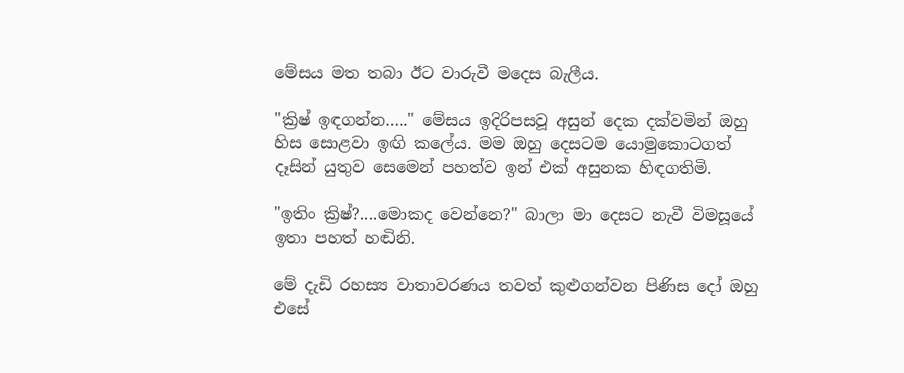මේසය මත තබා ඊට වාරුවී මදෙස බැලීය.

"ක්‍රිෂ් ඉඳගන්න….." මේසය ඉදිරිපසවූ අසුන් දෙක දක්වමින් ඔහු හිස සොළවා ඉඟි කලේය. මම ඔහු දෙසටම යොමුකොටගත් දෑසින් යුතුව සෙමෙන් පහත්ව ඉන් එක් අසුනක හිඳගතිමි.

"ඉතිං ක්‍රිෂ්?....මොකද වෙන්නෙ?" බාලා මා දෙසට නැවී විමසූයේ ඉතා පහත් හඬිනි.

මේ දැඩි රහස්‍ය වාතාවරණය තවත් කුළුගන්වන පිණිස දෝ ඔහු එසේ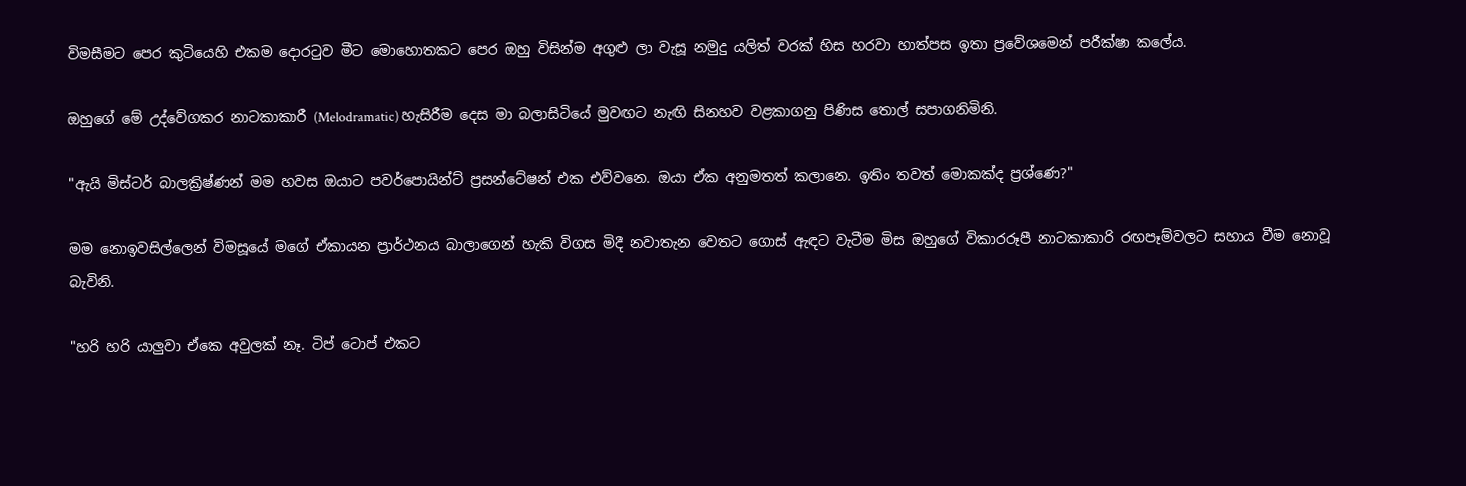විමසීමට පෙර කුටියෙහි එකම දොරටුව මීට මොහොතකට පෙර ඔහු විසින්ම අගුළු ලා වැසූ නමුදු යලිත් වරක් හිස හරවා හාත්පස ඉතා ප්‍රවේශමෙන් පරීක්ෂා කලේය.

ඔහුගේ මේ උද්වේගකර නාටකාකාරී (Melodramatic) හැසිරීම දෙස මා බලාසිටියේ මුවඟට නැඟි සිනහව වළකාගනු පිණිස තොල් සපාගනිමිනි.

"ඇයි මිස්ටර් බාලක්‍රිෂ්ණන් මම හවස ඔයාට පවර්පොයින්ට් ප්‍රසන්ටේෂන් එක එව්වනෙ. ඔයා ඒක අනුමතත් කලානෙ. ඉතිං තවත් මොකක්ද ප්‍රශ්ණෙ?"

මම නොඉවසිල්ලෙන් විමසූයේ මගේ ඒකායන ප්‍රාර්ථනය බාලාගෙන් හැකි විගස මිදී නවාතැන වෙතට ගොස් ඇඳට වැටීම මිස ඔහුගේ විකාරරූපී නාටකාකාරි රඟපෑම්වලට සහාය වීම නොවූ බැවිනි.

"හරි හරි යාලුවා ඒකෙ අවුලක් නෑ. ටිප් ටොප් එකට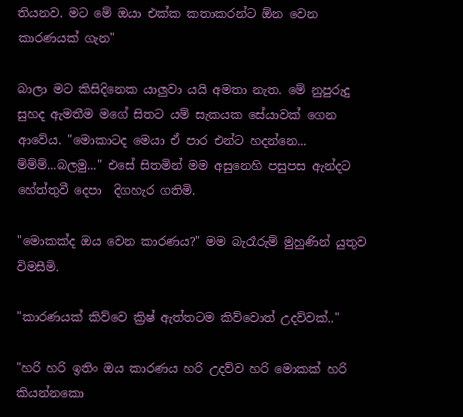තියනව. මට මේ ඔයා එක්ක කතාකරන්ට ඕන වෙන කාරණයක් ගැන"

බාලා මට කිසිදිනෙක යාලුවා යයි අමතා නැත. මේ නුපුරුදු සුහද ඇමතීම මගේ සිතට යම් සැකයක සේයාවක් ගෙන ආවේය. "මොකාටද මෙයා ඒ පාර එන්ට හදන්නෙ... ම්ම්ම්...බලමු..." එසේ සිතමින් මම අසුනෙහි පසුපස ඇන්දට හේත්තුවී දෙපා  දිගහැර ගතිමි.

"මොකක්ද ඔය වෙන කාරණය?" මම බැරෑරුම් මුහුණින් යුතුව විමසීමි.

"කාරණයක් කිව්වෙ ක්‍රිෂ් ඇත්තටම කිව්වොත් උදව්වක්.."

"හරි හරි ඉතිං ඔය කාරණය හරි උදව්ව හරි මොකක් හරි කියන්නකො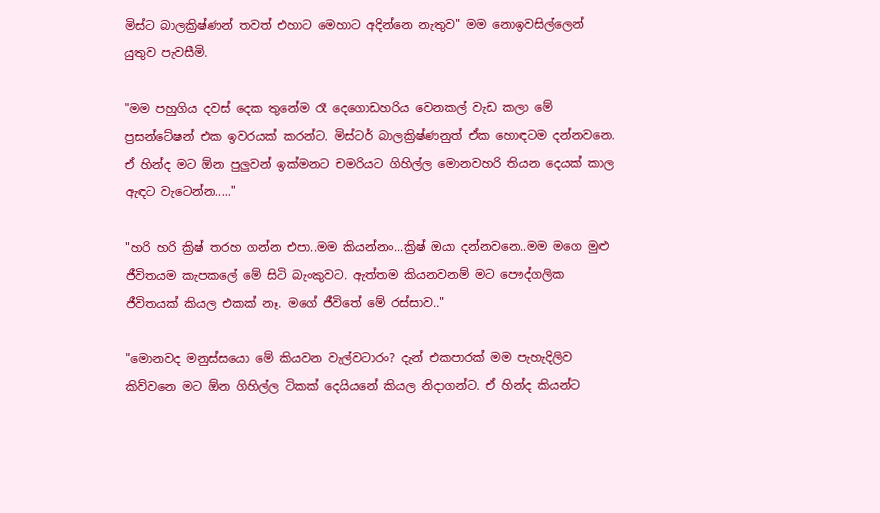මිස්ට බාලක්‍රිෂ්ණන් තවත් එහාට මෙහාට අදින්නෙ නැතුව" මම නොඉවසිල්ලෙන් යුතුව පැවසීමි.

"මම පහුගිය දවස් දෙක තුනේම රෑ දෙගොඩහරිය වෙනකල් වැඩ කලා මේ ප්‍රසන්ටේෂන් එක ඉවරයක් කරන්ට. මිස්ටර් බාලක්‍රිෂ්ණනුත් ඒක හොඳටම දන්නවනෙ. ඒ හින්ද මට ඕන පුලුවන් ඉක්මනට චමරියට ගිහිල්ල මොනවහරි තියන දෙයක් කාල ඇඳට වැටෙන්න....."

"හරි හරි ක්‍රිෂ් තරහ ගන්න එපා..මම කියන්නං...ක්‍රිෂ් ඔයා දන්නවනෙ..මම මගෙ මුළු ජීවිතයම කැපකලේ මේ සිටි බැංකුවට. ඇත්තම කියනවනම් මට පෞද්ගලික ජීවිතයක් කියල එකක් නෑ. මගේ ජීවිතේ මේ රස්සාව.."

"මොනවද මනුස්සයො මේ කියවන වැල්වටාරං? දැන් එකපාරක් මම පැහැදිලිව කිව්වනෙ මට ඕන ගිහිල්ල ටිකක් දෙයියනේ කියල නිදාගන්ට. ඒ හින්ද කියන්ට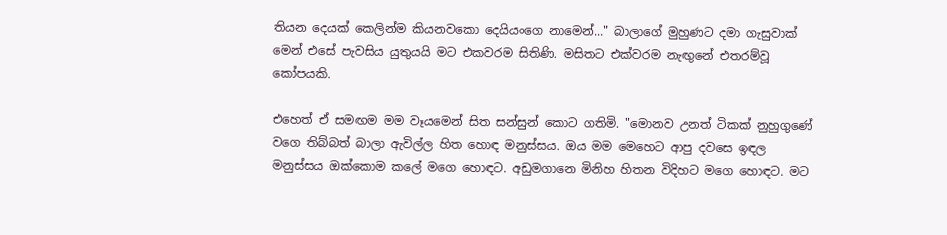තියන දෙයක් කෙලින්ම කියනවකො දෙයියංගෙ නාමෙන්..." බාලාගේ මුහුණට දමා ගැසුවාක් මෙන් එසේ පැවසිය යුතුයයි මට එකවරම සිතිණි. මසිතට එක්වරම නැඟුනේ එතරම්වූ කෝපයකි.

එහෙත් ඒ සමඟම මම වෑයමෙන් සිත සන්සුන් කොට ගතිමි. "මොනව උනත් ටිකක් නුහුගුණේ වගෙ තිබ්බත් බාලා ඇවිල්ල හිත හොඳ මනුස්සය. ඔය මම මෙහෙට ආපු දවසෙ ඉඳල මනුස්සය ඔක්කොම කලේ මගෙ හොඳට. අඩුමගානෙ මිනිහ හිතන විදිහට මගෙ හොඳට. මට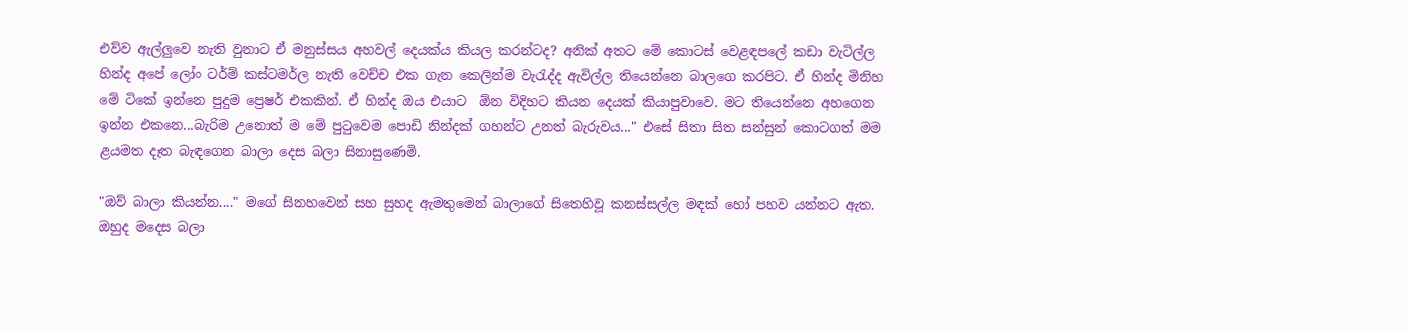එව්ව ඇල්ලුවෙ නැති වුනාට ඒ මනුස්සය අහවල් දෙයක්ය කියල කරන්ටද? අනික් අතට මේ කොටස් වෙළඳපලේ කඩා වැටිල්ල හින්ද අපේ ලෝං ටර්ම් කස්ටමර්ල නැති වෙච්ච එක ගැන කෙලින්ම වැරැද්ද ඇවිල්ල තියෙන්නෙ බාලගෙ කරපිට. ඒ හින්ද මිනිහ මේ ටිකේ ඉන්නෙ පුදුම ප්‍රෙෂර් එකකින්. ඒ හින්ද ඔය එයාට  ඕන විදිහට කියන දෙයක් කියාපුවාවෙ. මට තියෙන්නෙ අහගෙන ඉන්න එකනෙ...බැරිම උනොත් ම මේ පුටුවෙම පොඩි නින්දක් ගහන්ට උනත් බැරුවය..." එසේ සිතා සිත සන්සුන් කොටගත් මම ළයමත දෑත බැඳගෙන බාලා දෙස බලා සිනාසුණෙමි.

"ඔව් බාලා කියන්න...." මගේ සිනහවෙන් සහ සුහද ඇමතුමෙන් බාලාගේ සිතෙහිවූ කනස්සල්ල මඳක් හෝ පහව යන්නට ඇත. ඔහුද මදෙස බලා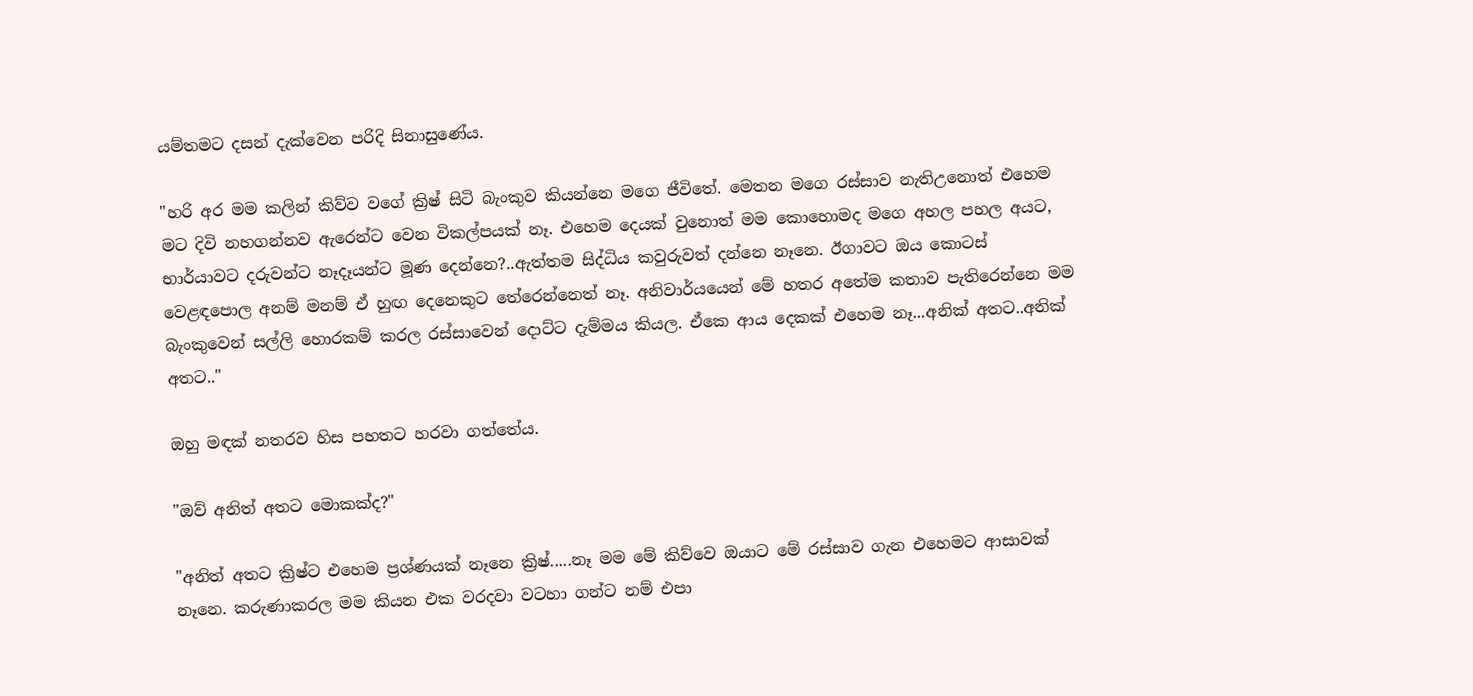යම්තමට දසන් දැක්වෙන පරිදි සිනාසුණේය.

"හරි අර මම කලින් කිව්ව වගේ ක්‍රිෂ් සිටි බැංකුව කියන්නෙ මගෙ ජීවිතේ. මෙතන මගෙ රස්සාව නැතිඋනොත් එහෙම මට දිවි නහගන්නව ඇරෙන්ට වෙන විකල්පයක් නෑ. එහෙම දෙයක් වුනොත් මම කොහොමද මගෙ අහල පහල අයට, භාර්යාවට දරුවන්ට නෑදෑයන්ට මූණ දෙන්නෙ?..ඇත්තම සිද්ධිය කවුරුවත් දන්නෙ නෑනෙ. ඊගාවට ඔය කොටස් වෙළඳපොල අනම් මනම් ඒ හුඟ දෙනෙකුට තේරෙන්නෙත් නෑ. අනිවාර්යයෙන් මේ හතර අතේම කතාව පැතිරෙන්නෙ මම බැංකුවෙන් සල්ලි හොරකම් කරල රස්සාවෙන් දොට්ට දැම්මය කියල. ඒකෙ ආය දෙකක් එහෙම නෑ...අනික් අතට..අනික් අතට.."

ඔහු මඳක් නතරව හිස පහතට හරවා ගත්තේය.

"ඔව් අනිත් අතට මොකක්ද?"

"අනිත් අතට ක්‍රිෂ්ට එහෙම ප්‍රශ්ණයක් නෑනෙ ක්‍රිෂ්.....නෑ මම මේ කිව්වෙ ඔයාට මේ රස්සාව ගැන එහෙමට ආසාවක් නෑනෙ. කරුණාකරල මම කියන එක වරදවා වටහා ගන්ට නම් එපා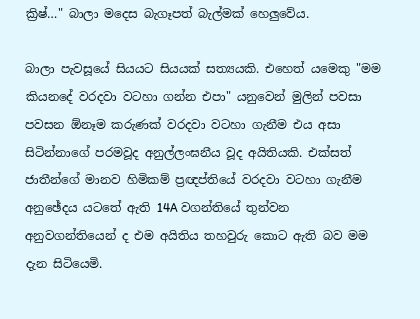ක්‍රිෂ්…" බාලා මදෙස බැගෑපත් බැල්මක් හෙලුවේය.

බාලා පැවසූයේ සියයට සියයක් සත්‍යයකි. එහෙත් යමෙකු "මම කියනදේ වරදවා වටහා ගන්න එපා" යනුවෙන් මුලින් පවසා පවසන ඕනෑම කරුණක් වරදවා වටහා ගැනීම එය අසා සිටින්නාගේ පරමවූද අනුල්ලංඝනීය වූද අයිතියකි. එක්සත් ජාතීන්ගේ මානව හිමිකම් ප්‍රඥප්තියේ වරදවා වටහා ගැනීම අනුඡේදය යටතේ ඇති 14A වගන්තියේ තුන්වන අනුවගන්තියෙන් ද එම අයිතිය තහවුරු කොට ඇති බව මම දැන සිටියෙමි.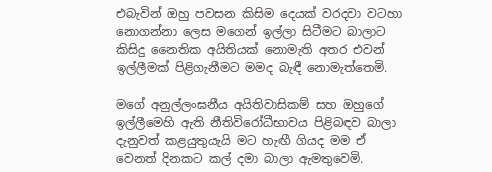එබැවින් ඔහු පවසන කිසිම දෙයක් වරදවා වටහා නොගන්නා ලෙස මගෙන් ඉල්ලා සිටීමට බාලාට කිසිදු නෛතික අයිතියක් නොමැති අතර එවන් ඉල්ලීමක් පිළිගැනීමට මමද බැඳී නොමැත්තෙමි.

මගේ අනුල්ලංඝනීය අයිතිවාසිකම් සහ ඔහුගේ ඉල්ලීමෙහි ඇති නීතිවිරෝධීභාවය පිළිබඳව බාලා දැනුවත් කළයුතුයැයි මට හැඟී ගියද මම ඒ වෙනත් දිනකට කල් දමා බාලා ඇමතුවෙමි.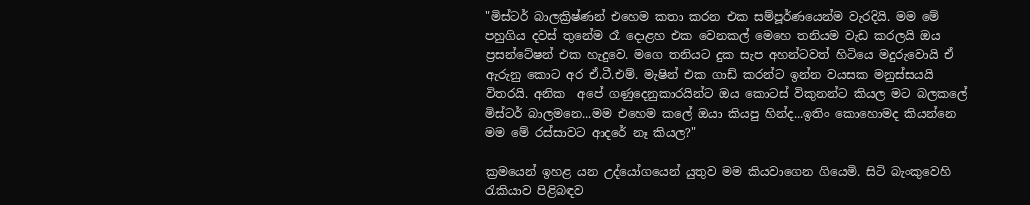"මිස්ටර් බාලක්‍රිෂ්ණන් එහෙම කතා කරන එක සම්පූර්ණයෙන්ම වැරදියි. මම මේ පහුගිය දවස් තුනේම රෑ දොළහ එක වෙනකල් මෙහෙ තනියම වැඩ කරලයි ඔය ප්‍රසන්ටේෂන් එක හැදුවෙ. මගෙ තනියට දුක සැප අහන්ටවත් හිටියෙ මදුරුවොයි ඒ ඇරුනු කොට අර ඒ.ටී.එම්. මැෂින් එක ගාඩ් කරන්ට ඉන්න වයසක මනුස්සයයි විතරයි. අනික  අපේ ගණුදෙනුකාරයින්ට ඔය කොටස් විකුනන්ට කියල මට බලකලේ මිස්ටර් බාලමනෙ...මම එහෙම කලේ ඔයා කියපු හින්ද...ඉතිං කොහොමද කියන්නෙ මම මේ රස්සාවට ආදරේ නෑ කියල?"

ක්‍රමයෙන් ඉහළ යන උද්යෝගයෙන් යුතුව මම කියවාගෙන ගියෙමි. සිටි බැංකුවෙහි රැකියාව පිළිබඳව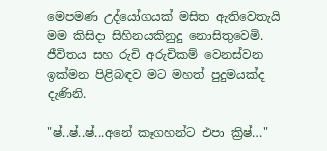මෙපමණ උද්යෝගයක් මසිත ඇතිවෙතැයි මම කිසිදා සිහිනයකිනුදු නොසිතුවෙමි. ජීවිතය සහ රුචි අරුචිකම් වෙනස්වන ඉක්මන පිළිබඳව මට මහත් පුදුමයක්ද දැණිනි.

"ෂ්..ෂ්..ෂ්...අනේ කෑගහන්ට එපා ක්‍රිෂ්…"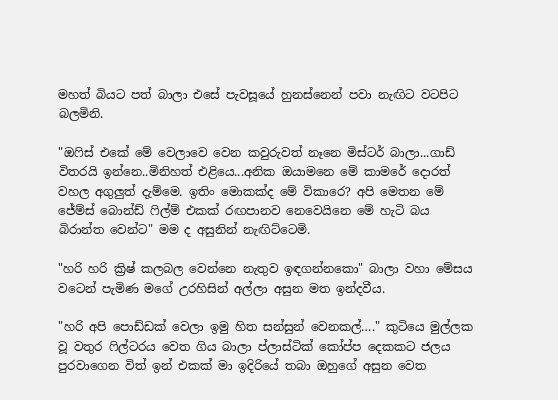මහත් බියට පත් බාලා එසේ පැවසූයේ හුනස්නෙන් පවා නැඟිට වටපිට බලමිනි.

"ඔෆිස් එකේ මේ වෙලාවෙ වෙන කවුරුවත් නෑනෙ මිස්ටර් බාලා...ගාඩ් විතරයි ඉන්නෙ..මිනිහත් එළියෙ...අනික ඔයාමනෙ මේ කාමරේ දොරත් වහල අගුලුත් දැම්මෙ. ඉතිං මොකක්ද මේ විකාරෙ? අපි මෙතන මේ ජේම්ස් බොන්ඩ් ෆිල්ම් එකක් රඟපානව නෙවෙයිනෙ මේ හැටි බය බිරාන්ත වෙන්ට" මම ද අසුනින් නැඟිට්ටෙමි.

"හරි හරි ක්‍රිෂ් කලබල වෙන්නෙ නැතුව ඉඳගන්නකො" බාලා වහා මේසය වටෙන් පැමිණ මගේ උරහිසින් අල්ලා අසුන මත ඉන්දවීය.

"හරි අපි පොඩ්ඩක් වෙලා ඉමු හිත සන්සුන් වෙනකල්…." කුටියෙ මුල්ලක වූ වතුර ෆිල්ටරය වෙත ගිය බාලා ප්ලාස්ටික් කෝප්ප දෙකකට ජලය පුරවාගෙන විත් ඉන් එකක් මා ඉදිරියේ තබා ඔහුගේ අසුන වෙත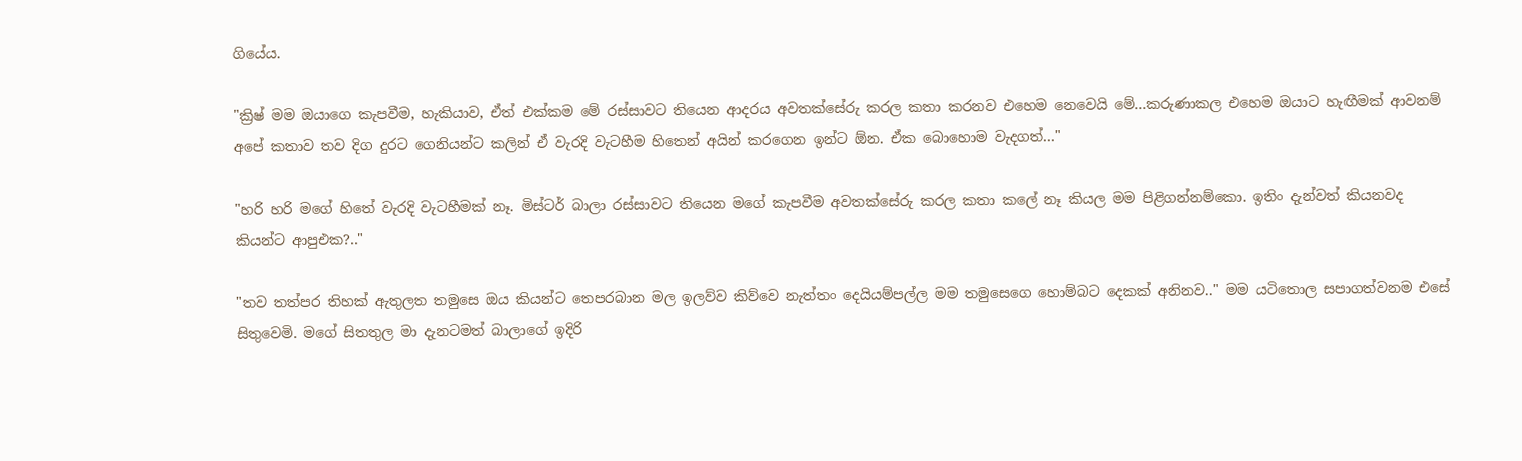ගියේය.

"ක්‍රිෂ් මම ඔයාගෙ කැපවීම, හැකියාව, ඒත් එක්කම මේ රස්සාවට තියෙන ආදරය අවතක්සේරු කරල කතා කරනව එහෙම නෙවෙයි මේ...කරුණාකල එහෙම ඔයාට හැඟීමක් ආවනම් අපේ කතාව තව දිග දුරට ගෙනියන්ට කලින් ඒ වැරදි වැටහීම හිතෙන් අයින් කරගෙන ඉන්ට ඕන. ඒක බොහොම වැදගත්…"

"හරි හරි මගේ හිතේ වැරදි වැටහීමක් නෑ. මිස්ටර් බාලා රස්සාවට තියෙන මගේ කැපවීම අවතක්සේරු කරල කතා කලේ නෑ කියල මම පිළිගන්නම්කො. ඉතිං දැන්වත් කියනවද කියන්ට ආපුඑක?.."

"තව තත්පර තිහක් ඇතුලත තමුසෙ ඔය කියන්ට තෙපරබාන මල ඉලව්ව කිව්වෙ නැත්තං දෙයියම්පල්ල මම තමුසෙගෙ හොම්බට දෙකක් අනිනව.." මම යටිතොල සපාගත්වනම එසේ සිතුවෙමි. මගේ සිතතුල මා දැනටමත් බාලාගේ ඉදිරි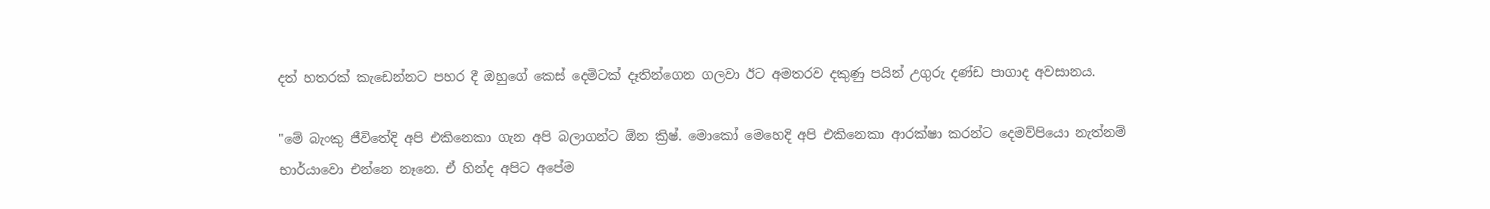දත් හතරක් කැඩෙන්නට පහර දී ඔහුගේ කෙස් දෙමිටක් දෑතින්ගෙන ගලවා ඊට අමතරව දකුණු පයින් උගුරු දණ්ඩ පාගාද අවසානය.

"මේ බැංකු ජීවිතේදි අපි එකිනෙකා ගැන අපි බලාගන්ට ඕන ක්‍රිෂ්. මොකෝ මෙහෙදි අපි එකිනෙකා ආරක්ෂා කරන්ට දෙමව්පියො නැත්නම් භාර්යාවො එන්නෙ නෑනෙ. ඒ හින්ද අපිට අපේම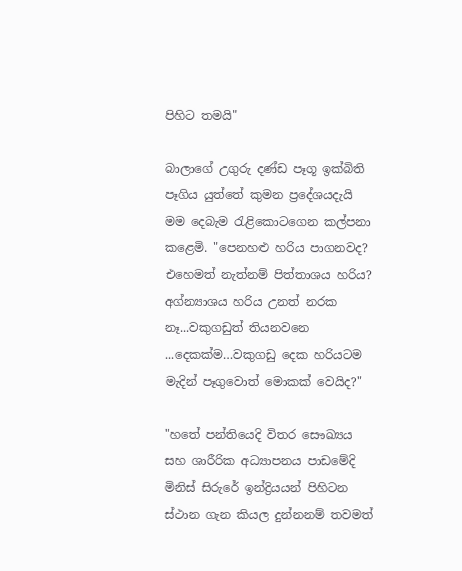පිහිට තමයි"

බාලාගේ උගුරු දණ්ඩ පෑගූ ඉක්බිති පෑගිය යුත්තේ කුමන ප්‍රදේශයදැයි මම දෙබැම රැළිකොටගෙන කල්පනා කළෙමි. "පෙනහළු හරිය පාගනවද? එහෙමත් නැත්නම් පිත්තාශය හරිය? අග්න්‍යාශය හරිය උනත් නරක නෑ...වකුගඩුත් තියනවනෙ ...දෙකක්ම…වකුගඩු දෙක හරියටම මැදින් පෑගුවොත් මොකක් වෙයිද?"

"හතේ පන්තියෙදි විතර සෞඛ්‍යය සහ ශාරීරික අධ්‍යාපනය පාඩමේදි මිනිස් සිරුරේ ඉන්ද්‍රියයන් පිහිටන ස්ථාන ගැන කියල දුන්නනම් තවමත්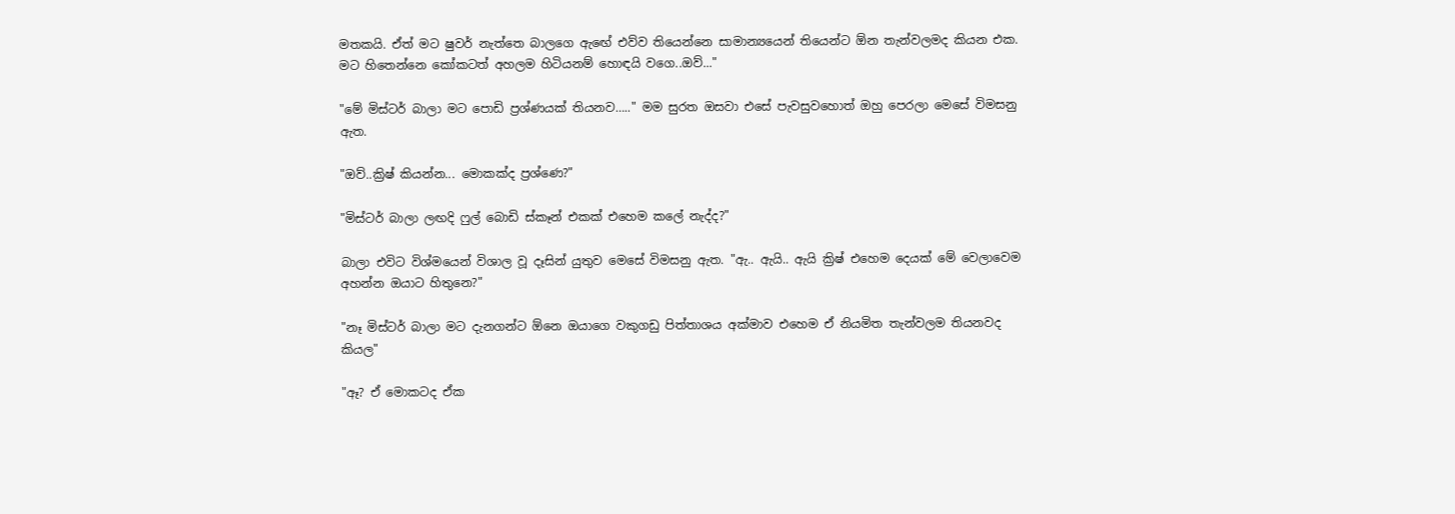මතකයි. ඒත් මට ෂුවර් නැත්තෙ බාලගෙ ඇඟේ එව්ව තියෙන්නෙ සාමාන්‍යයෙන් තියෙන්ට ඕන තැන්වලමද කියන එක. මට හිතෙන්නෙ කෝකටත් අහලම හිටියනම් හොඳයි වගෙ..ඔව්..."

"මේ මිස්ටර් බාලා මට පොඩි ප්‍රශ්ණයක් තියනව….." මම සුරත ඔසවා එසේ පැවසුවහොත් ඔහු පෙරලා මෙසේ විමසනු ඇත.

"ඔව්..ක්‍රිෂ් කියන්න... මොකක්ද ප්‍රශ්ණෙ?"

"මිස්ටර් බාලා ලඟදි ෆුල් බොඩි ස්කෑන් එකක් එහෙම කලේ නැද්ද?"

බාලා එවිට විශ්මයෙන් විශාල වූ දෑසින් යුතුව මෙසේ විමසනු ඇත. "ඇ.. ඇයි.. ඇයි ක්‍රිෂ් එහෙම දෙයක් මේ වෙලාවෙම අහන්න ඔයාට හිතුනෙ?"

"නෑ මිස්ටර් බාලා මට දැනගන්ට ඕනෙ ඔයාගෙ වකුගඩු පිත්තාශය අක්මාව එහෙම ඒ නියමිත තැන්වලම තියනවද කියල"

"ඈ? ඒ මොකටද ඒක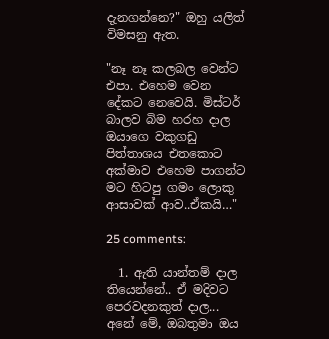දැනගන්නෙ?" ඔහු යලිත් විමසනු ඇත.

"නෑ නෑ කලබල වෙන්ට එපා. එහෙම වෙන දේකට නෙවෙයි. මිස්ටර් බාලව බිම හරහ දාල ඔයාගෙ වකුගඩු පිත්තාශය එතකොට අක්මාව එහෙම පාගන්ට මට හිටපු ගමං ලොකු ආසාවක් ආව..ඒකයි…"

25 comments:

  1. ඇති යාන්තම් දාල තියෙන්නේ.. ඒ මදිවට පෙරවදනකුත් දාල... අනේ මේ, ඔබතුමා ඔය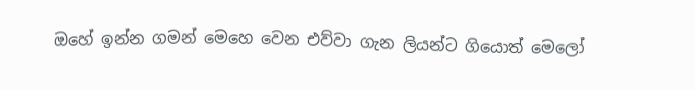ඔහේ ඉන්න ගමන් මෙහෙ වෙන එව්වා ගැන ලියන්ට ගියොත් මෙලෝ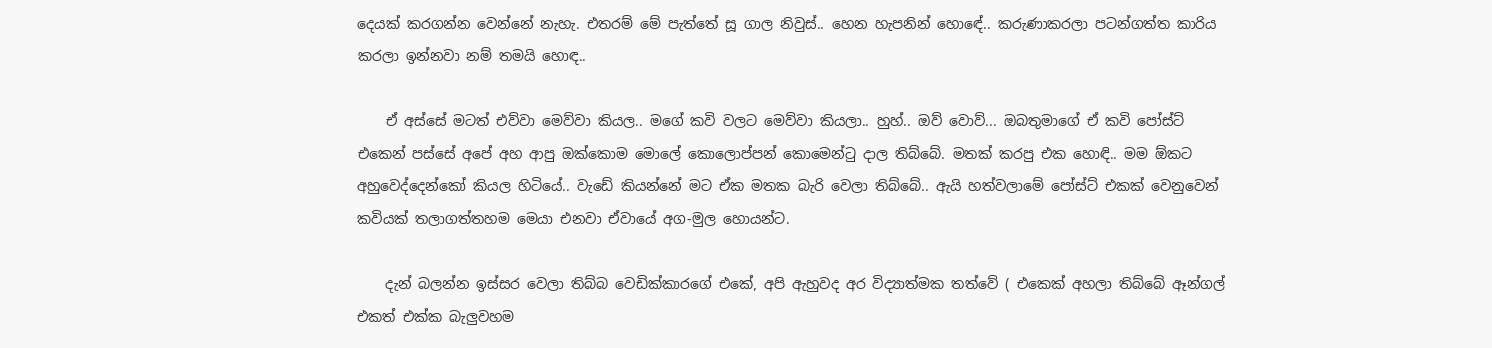දෙයක් කරගන්න වෙන්නේ නැහැ. එතරම් මේ පැත්තේ සූ ගාල නිවුස්.. හෙන හැපනින් හොඳේ.. කරුණාකරලා පටන්ගත්ත කාරිය කරලා ඉන්නවා නම් තමයි හොඳ..

    ඒ අස්සේ මටත් එව්වා මෙව්වා කියල.. මගේ කවි වලට මෙව්වා කියලා.. හුහ්.. ඔව් වොව්... ඔබතුමාගේ ඒ කවි පෝස්ට් එකෙන් පස්සේ අපේ අහ ආපු ඔක්කොම මොලේ කොලොප්පන් කොමෙන්ටු දාල තිබ්බේ. මතක් කරපු එක හොඳි.. මම ඕකට අහුවෙද්දෙන්කෝ කියල හිටියේ.. වැඩේ කියන්නේ මට ඒක මතක බැරි වෙලා තිබ්බේ.. ඇයි හත්වලාමේ පෝස්ට් එකක් වෙනුවෙන් කවියක් තලාගත්තහම මෙයා එනවා ඒවායේ අග-මුල හොයන්ට.

    දැන් බලන්න ඉස්සර වෙලා තිබ්බ වෙඩික්කාරගේ එකේ, අපි ඇහුවද අර විද්‍යාත්මක තත්වේ ( එකෙක් අහලා තිබ්බේ ඈන්ගල් එකත් එක්ක බැලුවහම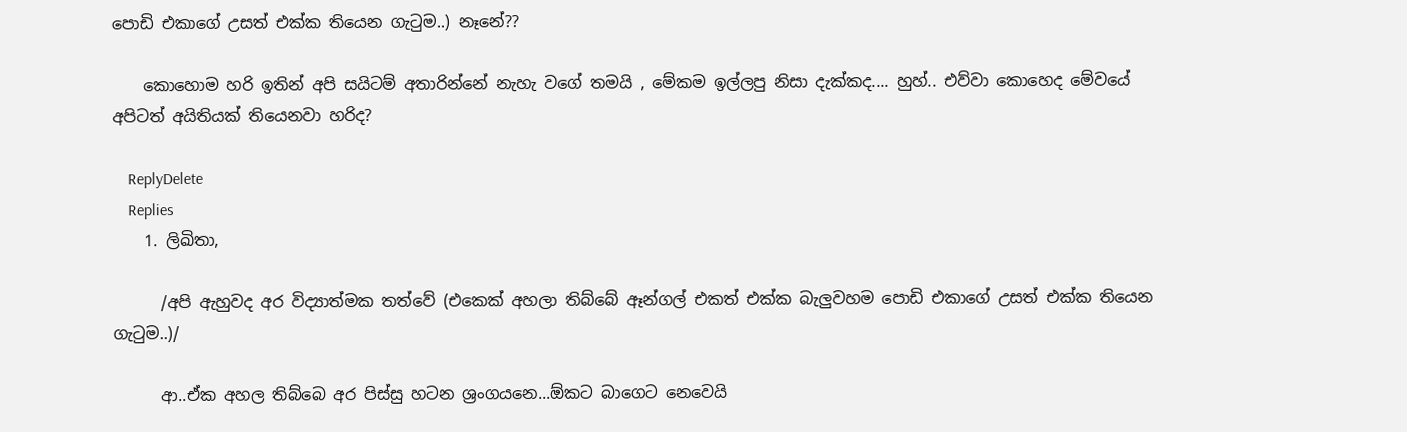පොඩි එකාගේ උසත් එක්ක තියෙන ගැටුම..) නෑනේ??

    කොහොම හරි ඉතින් අපි සයිටම් අතාරින්නේ නැහැ වගේ තමයි , මේකම ඉල්ලපු නිසා දැක්කද.... හුහ්.. එව්වා කොහෙද මේවයේ අපිටත් අයිතියක් තියෙනවා හරිද?

    ReplyDelete
    Replies
    1. ලිඛිතා,

      /අපි ඇහුවද අර විද්‍යාත්මක තත්වේ (එකෙක් අහලා තිබ්බේ ඈන්ගල් එකත් එක්ක බැලුවහම පොඩි එකාගේ උසත් එක්ක තියෙන ගැටුම..)/

      ආ..ඒක අහල තිබ්බෙ අර පිස්සු හටන ශ්‍රංගයනෙ...ඕකට බාගෙට නෙවෙයි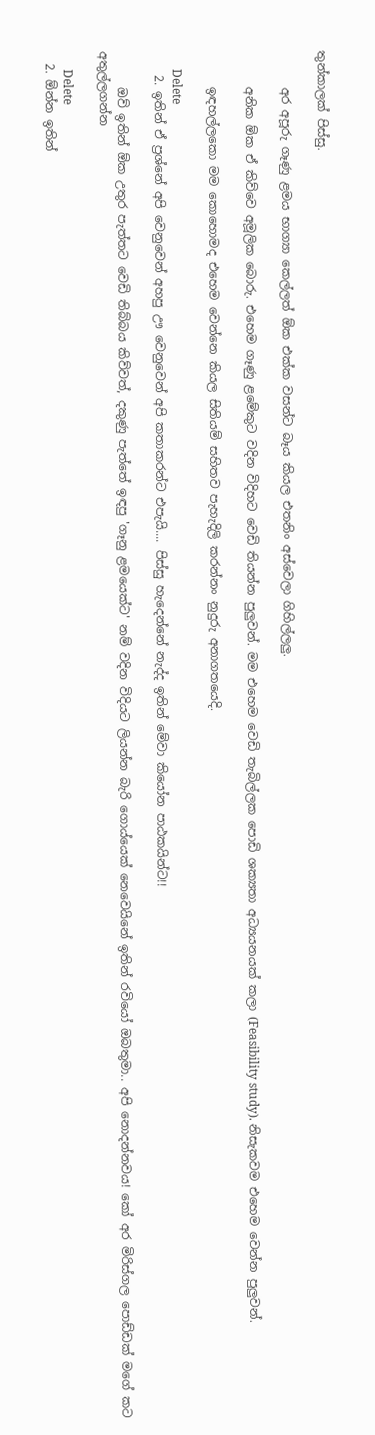තුන්කාලක් පිස්සු.

      අර අපූරු ගෑණු ළමය භාග්‍යා කෙල්ලත් ඕක එක්ක වසන්ට බෑය කියල එතනිං අස්වෙලා ගිහිල්ලලු.

      අනික ඕක ඒ කිව්වෙ අමූලික බොරු. එහෙම ගෑණු ළමේකුට වදින විදිහට වෙඩි තියන්න පුලුවන්. මම එහෙම වෙඩි තැබිල්ලක පොඩි ශක්‍යතා අධ්‍යයනයක් කලා (Feasibility study). නිසැකවම එහෙම වෙන්න පුලුවන්.

      ඉඳහල්ලකො මම කොහොමද එහෙම වෙන්නෙ කියල සිතියම් සහිතව පැහැදිලි කරන්නං නුදුරු අනාගතයෙදි.

      Delete
    2. ඉතින් ඒ ප්‍රශ්නේ අපි වෙනුවෙන් අහපු ඌ වෙනුවෙන් අපි කතාකරන්ට එපැයි.... පිස්සු හැදෙන්නේ නැද්ද ඉතින් මේවා කියෝන පාඨකයින්ට!!

      ඔව් ඉතින් ඕක උතුර පැත්තට වෙඩි තිබ්බය කිව්වත්, දකුණු පැත්තේ ඉඳපු 'ගෑනු ළමයෙක්ට' නම් වදින විදියට ලියන්න බැරි ගොය්යෙක් නෙවෙයිනේ ඉතින් රවියෝ ඔබතුමා.. අපි නොදන්නවය! කෝ අර මිරිස්ගල පොඩ්ඩක් මගේ කට අතුල්ලගන්න

      Delete
  2. ඕන්න ඉතින්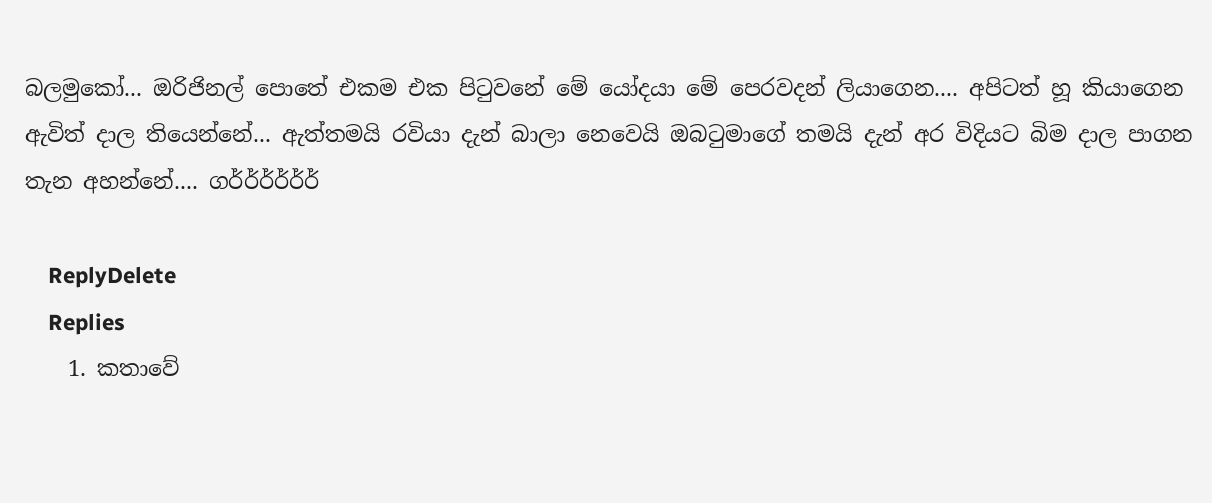බලමුකෝ... ඔරිජිනල් පොතේ එකම එක පිටුවනේ මේ යෝදයා මේ පෙරවදන් ලියාගෙන.... අපිටත් හූ කියාගෙන ඇවිත් දාල තියෙන්නේ... ඇත්තමයි රවියා දැන් බාලා නෙවෙයි ඔබටුමාගේ තමයි දැන් අර විදියට බිම දාල පාගන තැන අහන්නේ.... ගර්ර්ර්ර්ර්ර්

    ReplyDelete
    Replies
    1. කතාවේ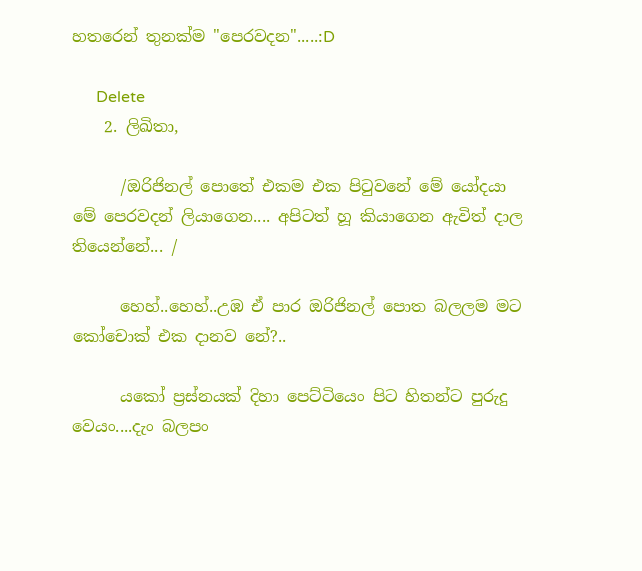හතරෙන් තුනක්ම "පෙරවදන".....:D

      Delete
    2. ලිඛිතා,

      /ඔරිජිනල් පොතේ එකම එක පිටුවනේ මේ යෝදයා මේ පෙරවදන් ලියාගෙන.... අපිටත් හූ කියාගෙන ඇවිත් දාල තියෙන්නේ... /

      හෙහ්..හෙහ්..උඹ ඒ පාර ඔරිජිනල් පොත බලලම මට කෝචොක් එක දානව නේ?..

      යකෝ ප්‍රස්නයක් දිහා පෙට්ටියෙං පිට හිතන්ට පුරුදු වෙයං....දැං බලපං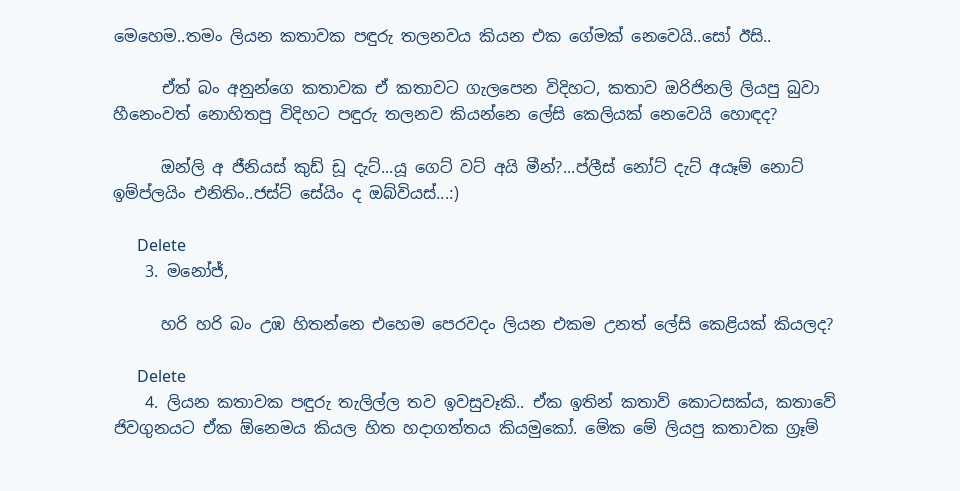මෙහෙම..තමං ලියන කතාවක පඳුරු තලනවය කියන එක ගේමක් නෙවෙයි..සෝ ඊසි..

      ඒත් බං අනුන්ගෙ කතාවක ඒ කතාවට ගැලපෙන විදිහට, කතාව ඔරිජිනලි ලියපු බුවා හීනෙංවත් නොහිතපු විදිහට පඳුරු තලනව කියන්නෙ ලේසි කෙලියක් නෙවෙයි හොඳද?

      ඔන්ලි අ ජීනියස් කුඩ් ඩූ දැට්...යූ ගෙට් වට් අයි මීන්?...ප්ලීස් නෝට් දැට් අයෑම් නොට් ඉම්ප්ලයිං එනිතිං..ජස්ට් සේයිං ද ඔබ්වියස්...:)

      Delete
    3. මනෝජ්,

      හරි හරි බං උඹ හිතන්නෙ එහෙම පෙරවදං ලියන එකම උනත් ලේසි කෙළියක් කියලද?

      Delete
    4. ලියන කතාවක පඳුරු තැලිල්ල තව ඉවසුවෑකි.. ඒක ඉතින් කතාව් කොටසක්ය, කතාවේ ජිවගුනයට ඒක ඕනෙමය කියල හිත හදාගත්තය කියමුකෝ. මේක මේ ලියපු කතාවක ග්‍රෑම්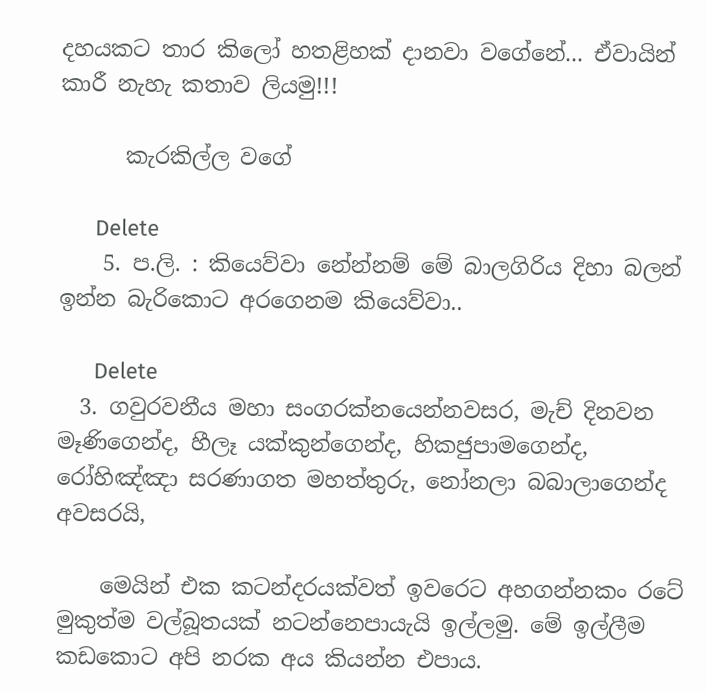දහයකට තාර කිලෝ හතළිහක් දානවා වගේනේ... ඒවායින් කාරී නැහැ කතාව ලියමු!!!

      කැරකිල්ල වගේ

      Delete
    5. ප.ලි. : කියෙව්වා නේන්නම් මේ බාලගිරිය දිහා බලන් ඉන්න බැරිකොට අරගෙනම කියෙව්වා..

      Delete
  3. ගවුරවනීය මහා සංගරක්නයෙන්නවසර, මැච් දිනවන මෑණිගෙන්ද, හීලෑ යක්කුන්ගෙන්ද, හිකජුපාමගෙන්ද, රෝහිඤ්ඤා සරණාගත මහත්තුරු, නෝනලා බබාලාගෙන්ද අවසරයි,

    මෙයින් එක කටන්දරයක්වත් ඉවරෙට අහගන්නකං රටේ මුකුත්ම වල්බූතයක් නටන්නෙපායැයි ඉල්ලමු. මේ ඉල්ලීම කඩකොට අපි නරක අය කියන්න එපාය.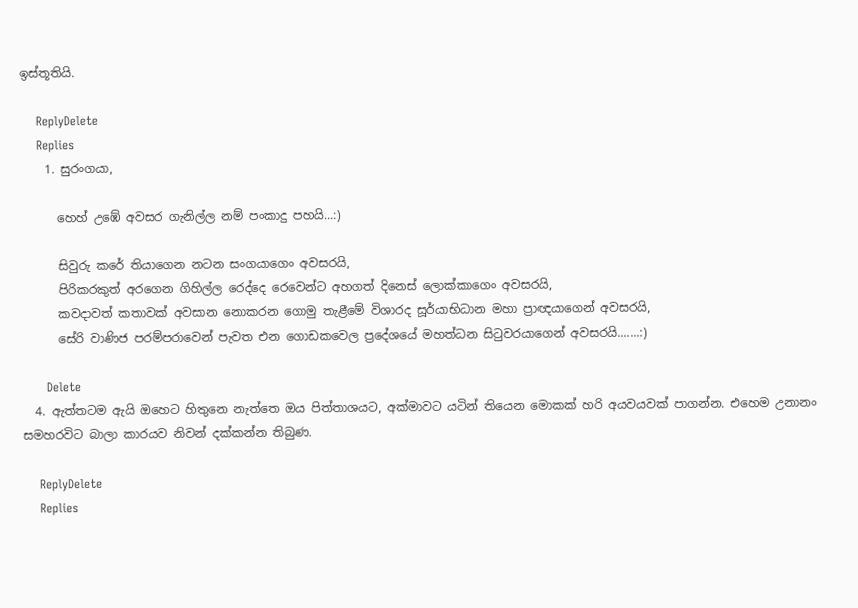ඉස්තූතියි.

    ReplyDelete
    Replies
    1. සුරංගයා,

      හෙහ් උඹේ අවසර ගැනිල්ල නම් පංකාදු පහයි...:)

      සිවුරු කරේ තියාගෙන නටන සංගයාගෙං අවසරයි,
      පිරිකරකුත් අරගෙන ගිහිල්ල රෙද්දෙ රෙවෙන්ට අහගත් දිනෙස් ලොක්කාගෙං අවසරයි,
      කවදාවත් කතාවක් අවසාන නොකරන ගොමු තැළීමේ විශාරද සූර්යාභිධාන මහා ප්‍රාඥයාගෙන් අවසරයි,
      සේරි වාණිජ පරම්පරාවෙන් පැවත එන ගොඩකවෙල ප්‍රදේශයේ මහත්ධන සිටුවරයාගෙන් අවසරයි.......:)

      Delete
  4. ඇත්තටම ඇයි ඔහෙට හිතුනෙ නැත්තෙ ඔය පිත්තාශයට, අක්මාවට යටින් තියෙන මොකක් හරි අයවයවක් පාගන්න. එහෙම උනානං සමහරවිට බාලා කාරයව නිවන් දක්කන්න තිබුණ.

    ReplyDelete
    Replies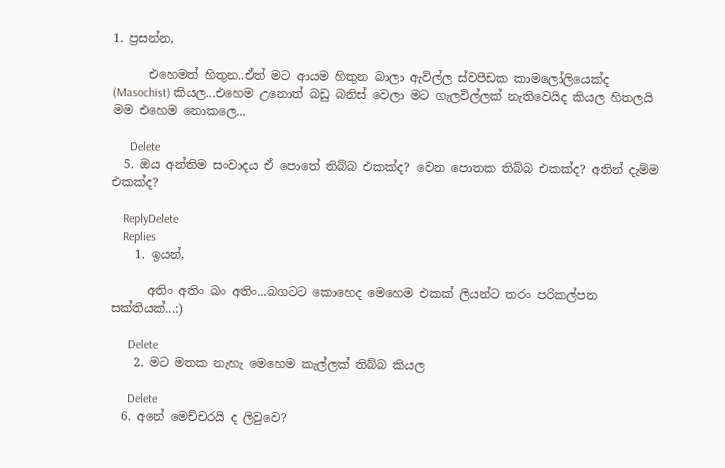1. ප්‍රසන්න,

      එහෙමත් හිතුන..ඒත් මට ආයම හිතුන බාලා ඇවිල්ල ස්වපීඩක කාමලෝලියෙක්ද (Masochist) කියල...එහෙම උනොත් බඩු බනිස් වෙලා මට ගැලවිල්ලක් නැතිවෙයිද කියල හිතලයි මම එහෙම නොකලෙ...

      Delete
  5. ඔය අන්තිම සංවාදය ඒ පොතේ තිබ්බ එකක්ද? වෙන පොතක තිබ්බ එකක්ද? අතින් දැම්ම එකක්ද?

    ReplyDelete
    Replies
    1. ඉයන්,

      අතිං අතිං බං අතිං...බගටට කොහෙද මෙහෙම එකක් ලියන්ට තරං පරිකල්පන සක්තියක්...:)

      Delete
    2. මට මතක නැහැ මෙහෙම කැල්ලක් තිබ්බ කියල

      Delete
  6. අනේ මෙච්චරයි ද ලිවුවෙ?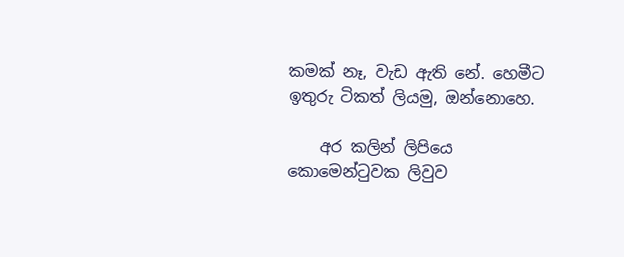කමක් නෑ, වැඩ ඇති නේ. හෙමීට ඉතුරු ටිකත් ලියමු, ඔන්නොහෙ.

    අර කලින් ලිපියෙ කොමෙන්ටුවක ලිවුව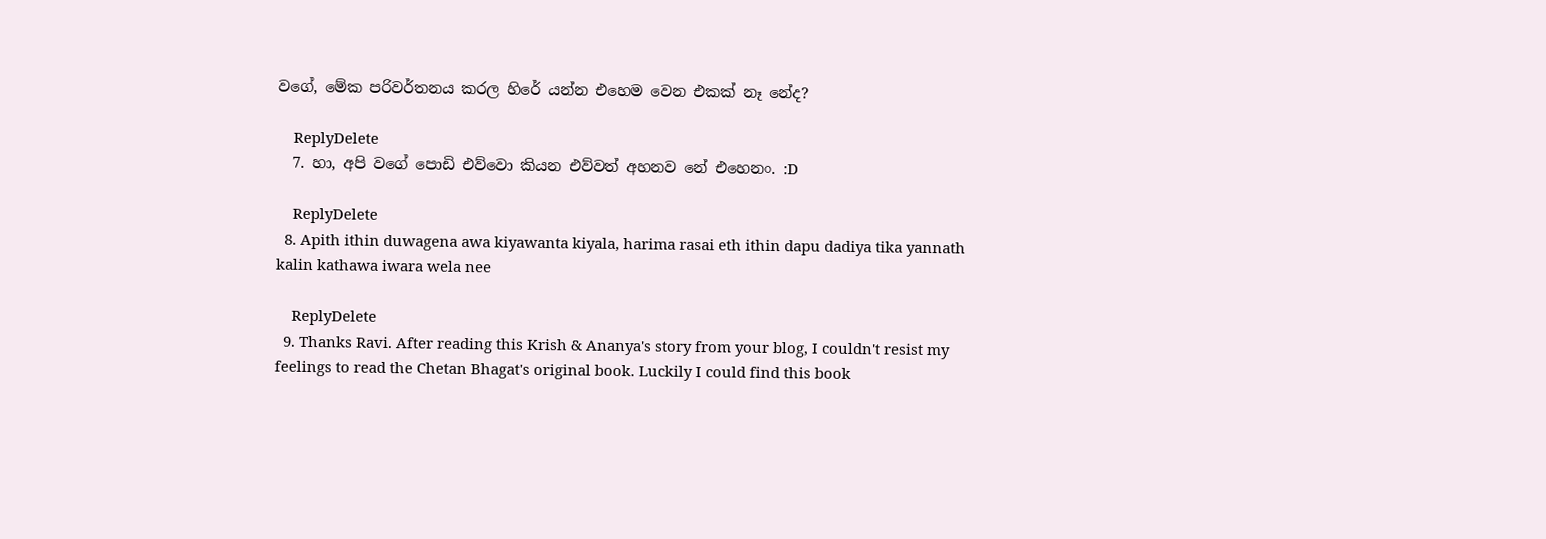වගේ, මේක පරිවර්තනය කරල හිරේ යන්න එහෙම වෙන එකක් නෑ නේද?

    ReplyDelete
  7. හා, අපි වගේ පොඩි එව්වො කියන එව්වත් අහනව නේ එහෙනං. :D

    ReplyDelete
  8. Apith ithin duwagena awa kiyawanta kiyala, harima rasai eth ithin dapu dadiya tika yannath kalin kathawa iwara wela nee

    ReplyDelete
  9. Thanks Ravi. After reading this Krish & Ananya's story from your blog, I couldn't resist my feelings to read the Chetan Bhagat's original book. Luckily I could find this book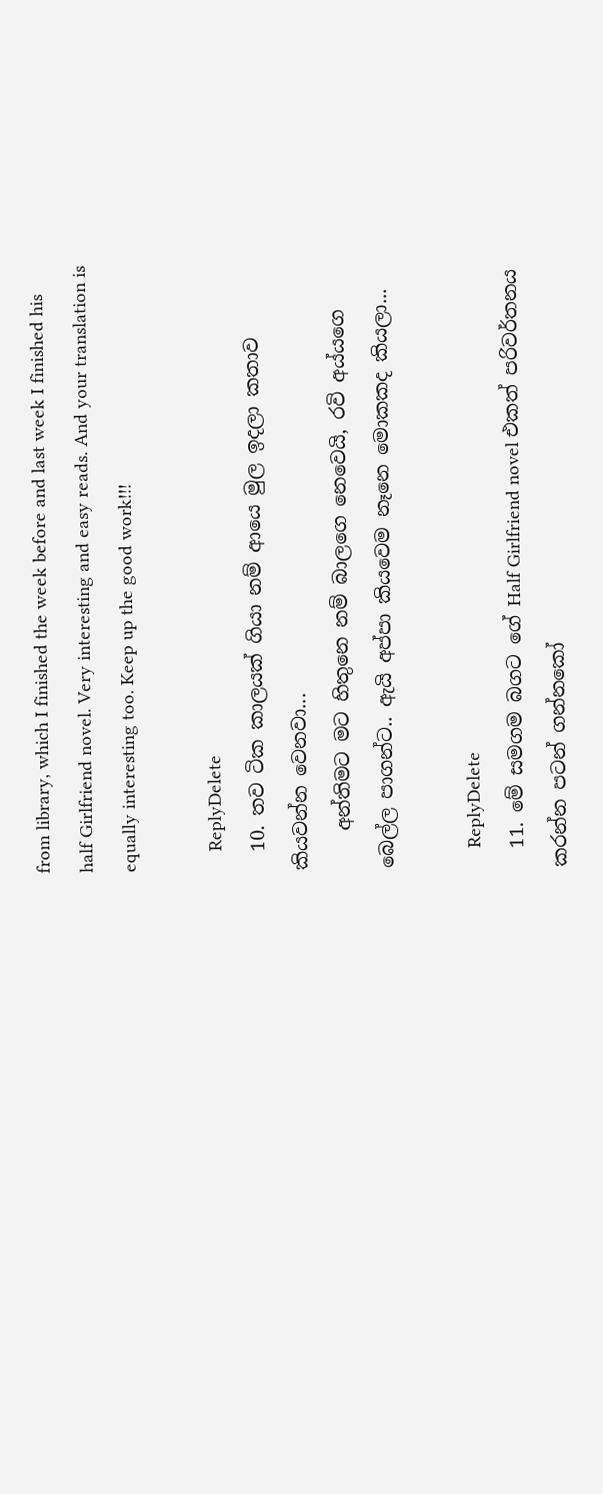from library, which I finished the week before and last week I finished his half Girlfriend novel. Very interesting and easy reads. And your translation is equally interesting too. Keep up the good work!!!

    ReplyDelete
  10. තව ටික කාලයක් ගියා නම් ආයෙ මුල ඉදලා කතාව කියවන්න වෙනවා...
    අන්තිමට මට හිතුනෙ නම් බාලගෙ නෙවෙයි, රවි අය්යගෙ බෙල්ල පාගන්ට.. ඇයි අප්පා කියවෙම නෑනෙ මොකකද කියලා...

    ReplyDelete
  11. මේ සමගම බගට ගේ Half Girlfriend novel එකත් පරිවර්තනය කරන්න පටන් ගන්නකෝ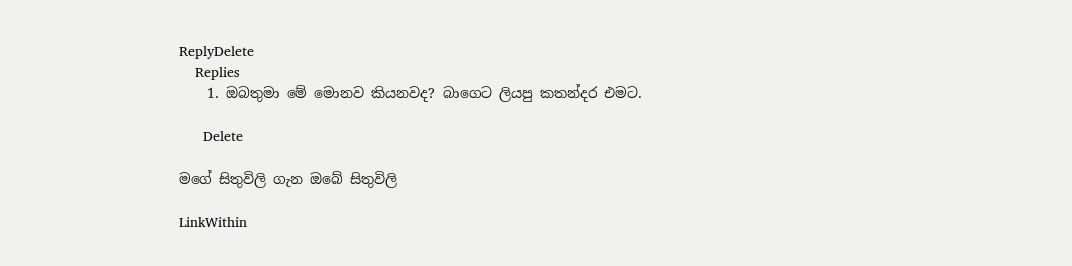ReplyDelete
    Replies
    1. ඔබතුමා මේ මොනව කියනවද? බාගෙට ලියපු කතන්දර එමට.

      Delete

මගේ සිතුවිලි ගැන ඔබේ සිතුවිලි

LinkWithin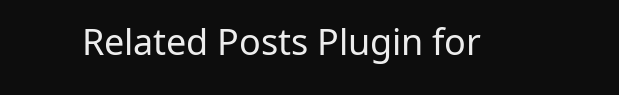Related Posts Plugin for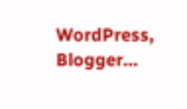WordPress, Blogger...